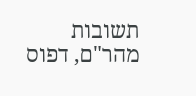תשובות מהר"ם, דפוס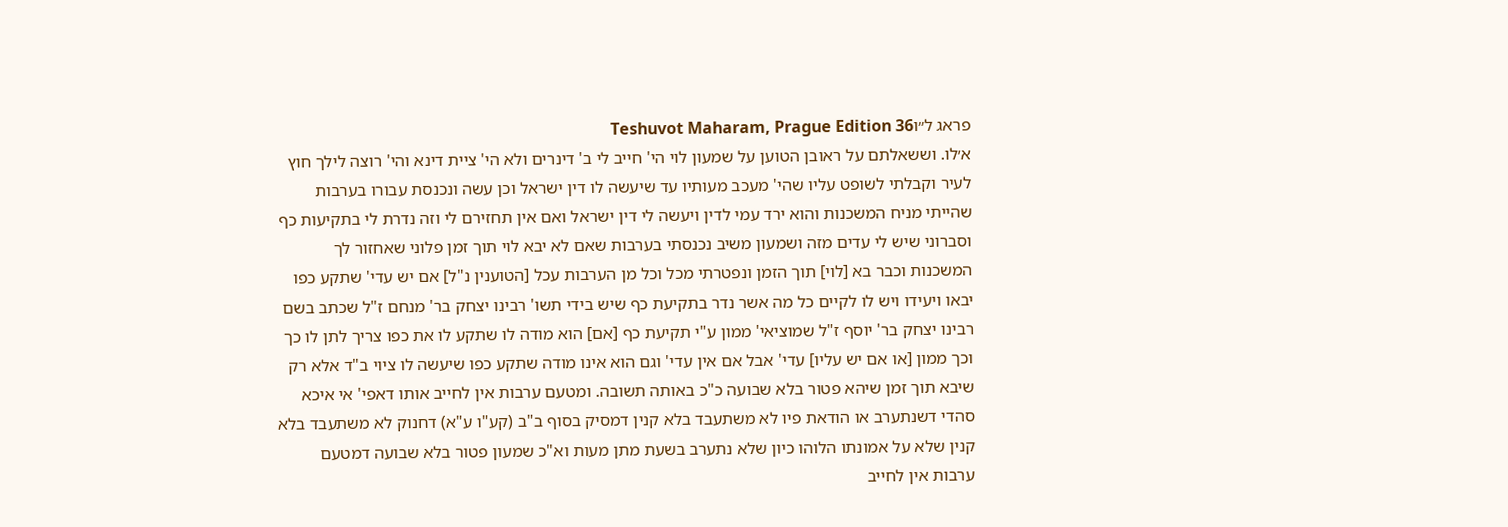פראג ל״וTeshuvot Maharam, Prague Edition 36
א׳לו. וששאלתם על ראובן הטוען על שמעון לוי הי' חייב לי ב' דינרים ולא הי' ציית דינא והי' רוצה לילך חוץ לעיר וקבלתי לשופט עליו שהי' מעכב מעותיו עד שיעשה לו דין ישראל וכן עשה ונכנסת עבורו בערבות שהייתי מניח המשכנות והוא ירד עמי לדין ויעשה לי דין ישראל ואם אין תחזירם לי וזה נדרת לי בתקיעות כף וסברוני שיש לי עדים מזה ושמעון משיב נכנסתי בערבות שאם לא יבא לוי תוך זמן פלוני שאחזור לך המשכנות וכבר בא [לוי] תוך הזמן ונפטרתי מכל וכל מן הערבות עכל [הטוענין נ"ל] אם יש עדי' שתקע כפו יבאו ויעידו ויש לו לקיים כל מה אשר נדר בתקיעת כף שיש בידי תשו' רבינו יצחק בר' מנחם ז"ל שכתב בשם רבינו יצחק בר' יוסף ז"ל שמוציאי' ממון ע"י תקיעת כף [אם] הוא מודה לו שתקע לו את כפו צריך לתן לו כך וכך ממון [או אם יש עליו] עדי' אבל אם אין עדי' וגם הוא אינו מודה שתקע כפו שיעשה לו ציוי ב"ד אלא רק שיבא תוך זמן שיהא פטור בלא שבועה כ"כ באותה תשובה. ומטעם ערבות אין לחייב אותו דאפי' אי איכא סהדי דשנתערב או הודאת פיו לא משתעבד בלא קנין דמסיק בסוף ב"ב (קע"ו ע"א) דחנוק לא משתעבד בלא קנין שלא על אמונתו הלוהו כיון שלא נתערב בשעת מתן מעות וא"כ שמעון פטור בלא שבועה דמטעם ערבות אין לחייב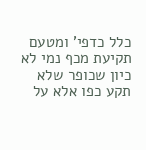כלל כדפי' ומטעם תקיעת מכף נמי לא כיון שכופר שלא תקע כפו אלא על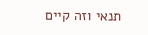תנאי וזה קיים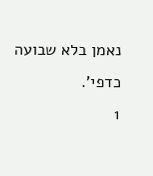נאמן בלא שבועה כדפי'.
1